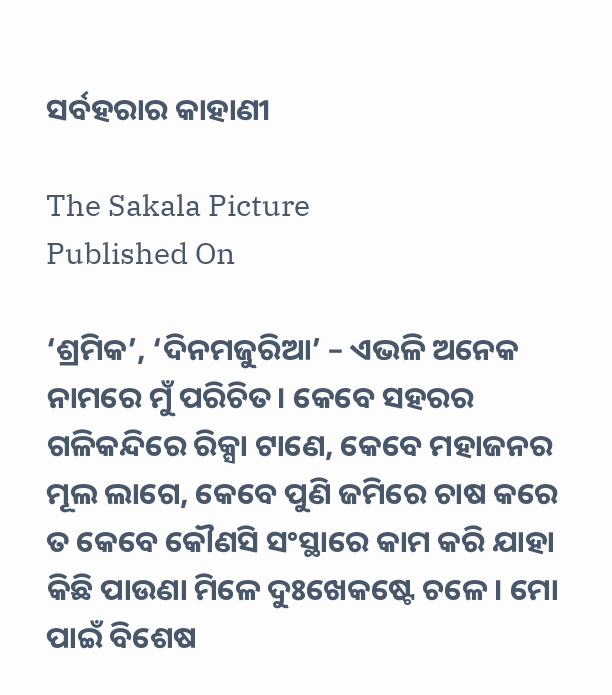ସର୍ବହରାର କାହାଣୀ

The Sakala Picture
Published On

‘ଶ୍ରମିକ’, ‘ଦିନମଜୁରିଆ’ – ଏଭଳି ଅନେକ ନାମରେ ମୁଁ ପରିଚିତ। କେବେ ସହରର ଗଳିକନ୍ଦିରେ ରିକ୍ସା ଟାଣେ, କେବେ ମହାଜନର ମୂଲ ଲାଗେ, କେବେ ପୁଣି ଜମିରେ ଚାଷ କରେ ତ କେବେ କୌଣସି ସଂସ୍ଥାରେ କାମ କରି ଯାହା କିଛି ପାଉଣା ମିଳେ ଦୁଃଖେକଷ୍ଟେ ଚଳେ। ମୋ ପାଇଁ ବିଶେଷ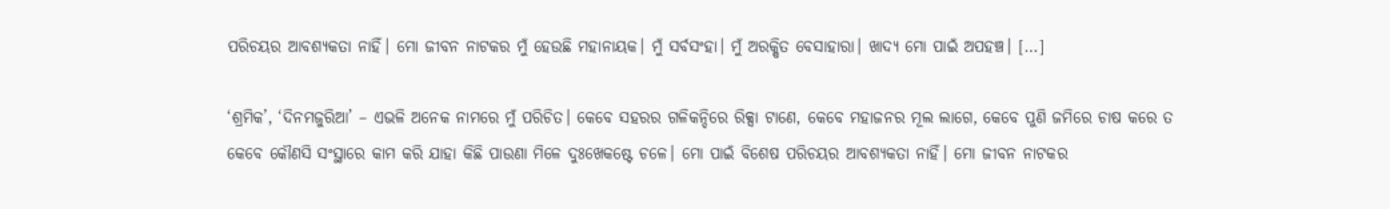ପରିଚୟର ଆବଶ୍ୟକତା ନାହିଁ। ମୋ ଜୀବନ ନାଟକର ମୁଁ ହେଉଛି ମହାନାୟକ। ମୁଁ ସର୍ବସଂହା। ମୁଁ ଅରକ୍ଷିତ ବେସାହାରା। ଖାଦ୍ୟ ମୋ ପାଇଁ ଅପହଞ୍ଚ। […]

‘ଶ୍ରମିକ’, ‘ଦିନମଜୁରିଆ’ – ଏଭଳି ଅନେକ ନାମରେ ମୁଁ ପରିଚିତ। କେବେ ସହରର ଗଳିକନ୍ଦିରେ ରିକ୍ସା ଟାଣେ, କେବେ ମହାଜନର ମୂଲ ଲାଗେ, କେବେ ପୁଣି ଜମିରେ ଚାଷ କରେ ତ କେବେ କୌଣସି ସଂସ୍ଥାରେ କାମ କରି ଯାହା କିଛି ପାଉଣା ମିଳେ ଦୁଃଖେକଷ୍ଟେ ଚଳେ। ମୋ ପାଇଁ ବିଶେଷ ପରିଚୟର ଆବଶ୍ୟକତା ନାହିଁ। ମୋ ଜୀବନ ନାଟକର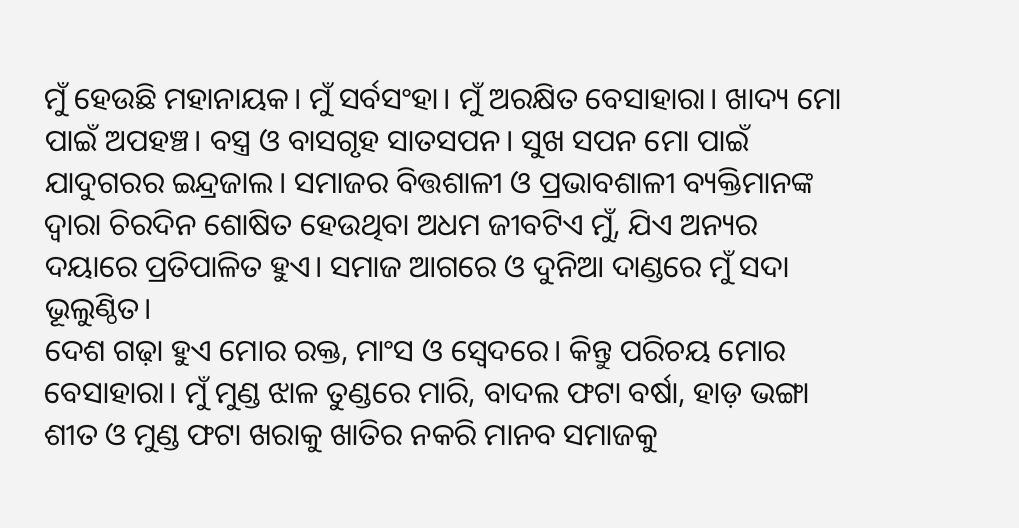ମୁଁ ହେଉଛି ମହାନାୟକ। ମୁଁ ସର୍ବସଂହା। ମୁଁ ଅରକ୍ଷିତ ବେସାହାରା। ଖାଦ୍ୟ ମୋ ପାଇଁ ଅପହଞ୍ଚ। ବସ୍ତ୍ର ଓ ବାସଗୃହ ସାତସପନ। ସୁଖ ସପନ ମୋ ପାଇଁ ଯାଦୁଗରର ଇନ୍ଦ୍ରଜାଲ। ସମାଜର ବିତ୍ତଶାଳୀ ଓ ପ୍ରଭାବଶାଳୀ ବ୍ୟକ୍ତିମାନଙ୍କ ଦ୍ୱାରା ଚିରଦିନ ଶୋଷିତ ହେଉଥିବା ଅଧମ ଜୀବଟିଏ ମୁଁ, ଯିଏ ଅନ୍ୟର ଦୟାରେ ପ୍ରତିପାଳିତ ହୁଏ। ସମାଜ ଆଗରେ ଓ ଦୁନିଆ ଦାଣ୍ଡରେ ମୁଁ ସଦା ଭୂଲୁଣ୍ଠିତ।
ଦେଶ ଗଢ଼ା ହୁଏ ମୋର ରକ୍ତ, ମାଂସ ଓ ସ୍ୱେଦରେ। କିନ୍ତୁ ପରିଚୟ ମୋର ବେସାହାରା। ମୁଁ ମୁଣ୍ଡ ଝାଳ ତୁଣ୍ଡରେ ମାରି, ବାଦଲ ଫଟା ବର୍ଷା, ହାଡ଼ ଭଙ୍ଗା ଶୀତ ଓ ମୁଣ୍ଡ ଫଟା ଖରାକୁ ଖାତିର ନକରି ମାନବ ସମାଜକୁ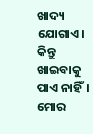ଖାଦ୍ୟ ଯୋଗାଏ। କିନ୍ତୁ ଖାଇବାକୁ ପାଏ ନାହିଁ। ମୋର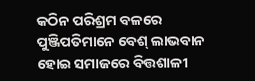କଠିନ ପରିଶ୍ରମ ବଳରେ ପୁଞ୍ଜିପତିମାନେ ବେଶ୍‌‌ ଲାଭବାନ ହୋଇ ସମାଜରେ ବିତ୍ତଶାଳୀ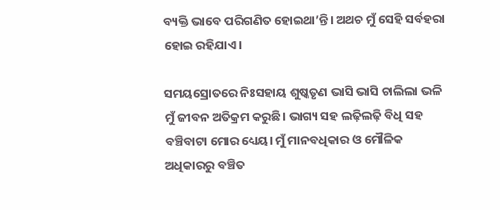ବ୍ୟକ୍ତି ଭାବେ ପରିଗଣିତ ହୋଇଥା’ନ୍ତି। ଅଥଚ ମୁଁ ସେହି ସର୍ବହରା ହୋଇ ରହିଯାଏ।

ସମୟସ୍ରୋତରେ ନିଃସହାୟ ଶୁଷ୍କତୃଣ ଭାସି ଭାସି ଚାଲିଲା ଭଳି ମୁଁ ଜୀବନ ଅତିକ୍ରମ କରୁଛି। ଭାଗ୍ୟ ସହ ଲଢ଼ିଲଢ଼ି ବିଧି ସହ ବଞ୍ଚିବାଟା ମୋର ଧ୍ୟେୟ। ମୁଁ ମାନବଧିକାର ଓ ମୌଳିକ ଅଧିକାରରୁ ବଞ୍ଚିତ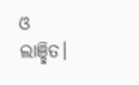ଓ ଲାଞ୍ଛିତ।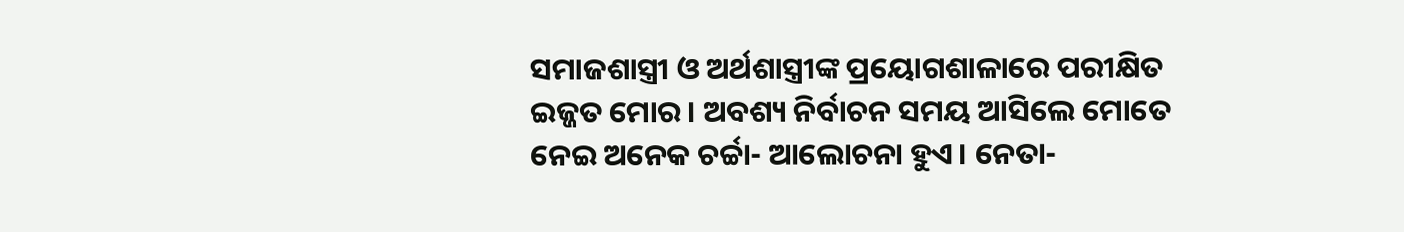ସମାଜଶାସ୍ତ୍ରୀ ଓ ଅର୍ଥଶାସ୍ତ୍ରୀଙ୍କ ପ୍ରୟୋଗଶାଳାରେ ପରୀକ୍ଷିତ ଇଜ୍ଜତ ମୋର। ଅବଶ୍ୟ ନିର୍ବାଚନ ସମୟ ଆସିଲେ ମୋତେ ନେଇ ଅନେକ ଚର୍ଚ୍ଚା- ଆଲୋଚନା ହୁଏ। ନେତା-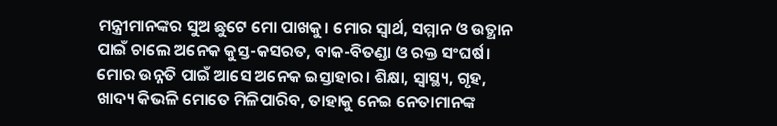ମନ୍ତ୍ରୀମାନଙ୍କର ସୁଅ ଛୁଟେ ମୋ ପାଖକୁ। ମୋର ସ୍ୱାର୍ଥ, ସମ୍ମାନ ଓ ଉତ୍ଥାନ ପାଇଁ ଚାଲେ ଅନେକ କୁସ୍ତ-କସରତ, ବାକ-ବିତଣ୍ଡା ଓ ରକ୍ତ ସଂଘର୍ଷ। ମୋର ଉନ୍ନତି ପାଇଁ ଆସେ ଅନେକ ଇସ୍ତାହାର। ଶିକ୍ଷା, ସ୍ୱାସ୍ଥ୍ୟ, ଗୃହ, ଖାଦ୍ୟ କିଭଳି ମୋତେ ମିଳିପାରିବ, ତାହାକୁ ନେଇ ନେତାମାନଙ୍କ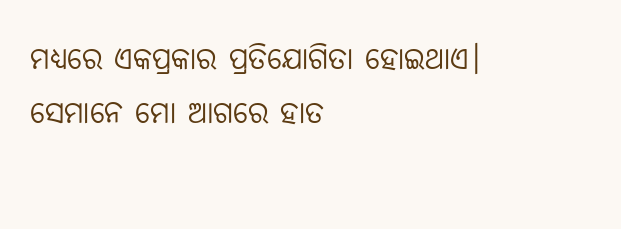ମଧ୍ୟରେ ଏକପ୍ରକାର ପ୍ରତିଯୋଗିତା ହୋଇଥାଏ। ସେମାନେ ମୋ ଆଗରେ ହାତ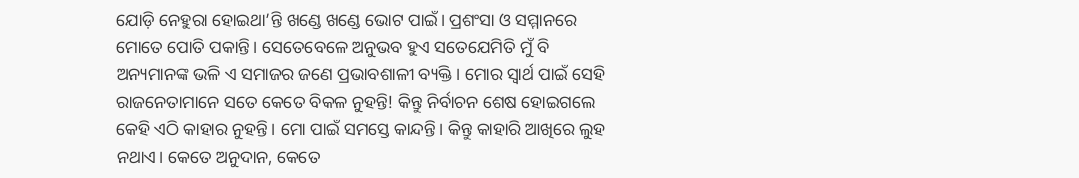ଯୋଡ଼ି ନେହୁରା ହୋଇଥା’ନ୍ତି ଖଣ୍ଡେ ଖଣ୍ଡେ ଭୋଟ ପାଇଁ। ପ୍ରଶଂସା ଓ ସମ୍ମାନରେ ମୋତେ ପୋତି ପକାନ୍ତି। ସେତେବେଳେ ଅନୁଭବ ହୁଏ ସତେଯେମିତି ମୁଁ ବି ଅନ୍ୟମାନଙ୍କ ଭଳି ଏ ସମାଜର ଜଣେ ପ୍ରଭାବଶାଳୀ ବ୍ୟକ୍ତି। ମୋର ସ୍ୱାର୍ଥ ପାଇଁ ସେହି ରାଜନେତାମାନେ ସତେ କେତେ ବିକଳ ନୁହନ୍ତି! କିନ୍ତୁ ନିର୍ବାଚନ ଶେଷ ହୋଇଗଲେ କେହି ଏଠି କାହାର ନୁହନ୍ତି। ମୋ ପାଇଁ ସମସ୍ତେ କାନ୍ଦନ୍ତି। କିନ୍ତୁ କାହାରି ଆଖିରେ ଲୁହ ନଥାଏ। କେତେ ଅନୁଦାନ, କେତେ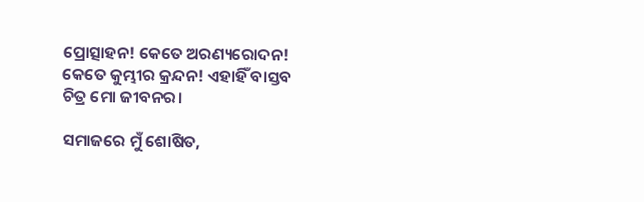ପ୍ରୋତ୍ସାହନ! କେତେ ଅରଣ୍ୟରୋଦନ! କେତେ କୁମ୍ଭୀର କ୍ରନ୍ଦନ! ଏହାହିଁ ବାସ୍ତବ ଚିତ୍ର ମୋ ଜୀବନର।

ସମାଜରେ ମୁଁ ଶୋଷିତ,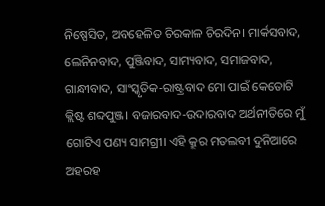ନିଷ୍ପେସିତ, ଅବହେଳିତ ଚିରକାଳ ଚିରଦିନ। ମାର୍କସବାଦ, ଲେନିନବାଦ, ପୁଞ୍ଜିବାଦ, ସାମ୍ୟବାଦ, ସମାଜବାଦ, ଗାନ୍ଧୀବାଦ, ସାଂସ୍କୃତିକ-ରାଷ୍ଟ୍ରବାଦ ମୋ ପାଇଁ କେତୋଟି କ୍ଲିଷ୍ଟ ଶବ୍ଦପୁଞ୍ଜ। ବଜାରବାଦ-ଉଦାରବାଦ ଅର୍ଥନୀତିରେ ମୁଁ ଗୋଟିଏ ପଣ୍ୟ ସାମଗ୍ରୀ। ଏହି କ୍ରୂର ମତଲବୀ ଦୁନିଆରେ ଅହରହ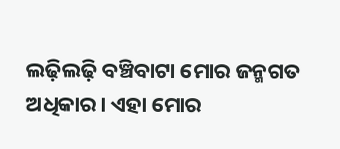ଲଢ଼ିଲଢ଼ି ବଞ୍ଚିବାଟା ମୋର ଜନ୍ମଗତ ଅଧିକାର। ଏହା ମୋର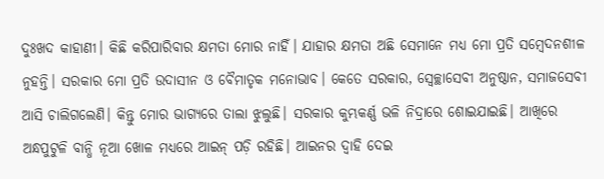ଦୁଃଖଦ କାହାଣୀ। କିଛି କରିପାରିବାର କ୍ଷମତା ମୋର ନାହିଁ। ଯାହାର କ୍ଷମତା ଅଛି ସେମାନେ ମଧ୍ୟ ମୋ ପ୍ରତି ସମ୍ୱେଦନଶୀଳ ନୁହନ୍ତି। ସରକାର ମୋ ପ୍ରତି ଉଦାସୀନ ଓ ବୈମାତୃକ ମନୋଭାବ। କେତେ ସରକାର, ସ୍ୱେଚ୍ଛାସେବୀ ଅନୁଷ୍ଠାନ, ସମାଜସେବୀ ଆସି ଚାଲିଗଲେଣି। କିନ୍ତୁ ମୋର ଭାଗ୍ୟରେ ତାଲା ଝୁଲୁଛି। ସରକାର କୁମ୍ଭକର୍ଣ୍ଣ ଭଳି ନିଦ୍ରାରେ ଶୋଇଯାଇଛି। ଆଖିରେ ଅନ୍ଧପୁଟୁଳି ବାନ୍ଧି ନୂଆ ଖୋଳ ମଧ୍ୟରେ ଆଇନ୍‌‌ ପଡ଼ି ରହିଛି। ଆଇନର ଦ୍ୱାହି ଦେଇ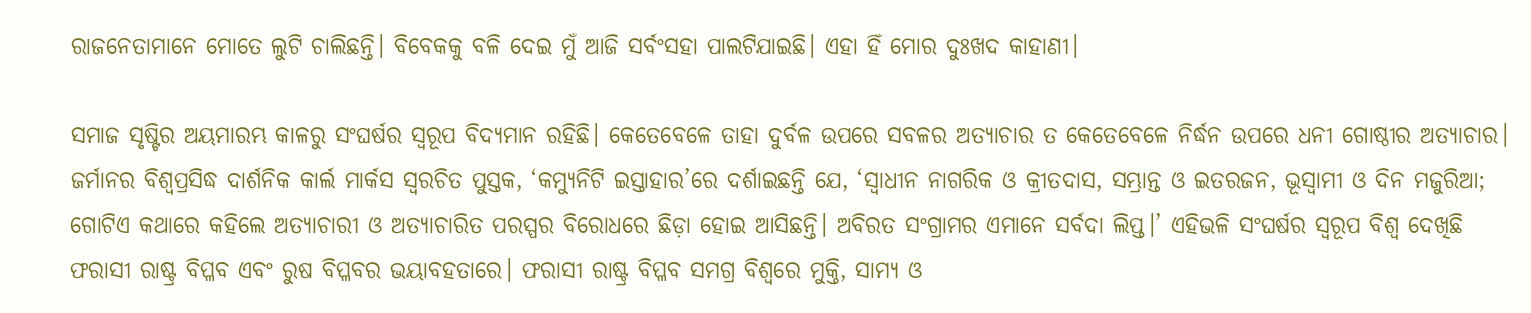ରାଜନେତାମାନେ ମୋତେ ଲୁଟି ଚାଲିଛନ୍ତି। ବିବେକକୁ ବଳି ଦେଇ ମୁଁ ଆଜି ସର୍ବଂସହା ପାଲଟିଯାଇଛି। ଏହା ହିଁ ମୋର ଦୁଃଖଦ କାହାଣୀ।

ସମାଜ ସୃଷ୍ଟିର ଅୟମାରମ୍ଭ କାଳରୁ ସଂଘର୍ଷର ସ୍ୱରୂପ ବିଦ୍ୟମାନ ରହିଛି। କେତେବେଳେ ତାହା ଦୁର୍ବଳ ଉପରେ ସବଳର ଅତ୍ୟାଚାର ତ କେତେବେଳେ ନିର୍ଦ୍ଧନ ଉପରେ ଧନୀ ଗୋଷ୍ଠୀର ଅତ୍ୟାଚାର। ଜର୍ମାନର ବିଶ୍ୱପ୍ରସିଦ୍ଧ ଦାର୍ଶନିକ କାର୍ଲ ମାର୍କସ ସ୍ୱରଚିତ ପୁସ୍ତକ, ‘କମ୍ୟୁନିଟି ଇସ୍ତାହାର’ରେ ଦର୍ଶାଇଛନ୍ତି ଯେ, ‘ସ୍ୱାଧୀନ ନାଗରିକ ଓ କ୍ରୀତଦାସ, ସମ୍ଭ୍ରାନ୍ତ ଓ ଇତରଜନ, ଭୂସ୍ୱାମୀ ଓ ଦିନ ମଜୁରିଆ; ଗୋଟିଏ କଥାରେ କହିଲେ ଅତ୍ୟାଚାରୀ ଓ ଅତ୍ୟାଚାରିତ ପରସ୍ପର ବିରୋଧରେ ଛିଡ଼ା ହୋଇ ଆସିଛନ୍ତି। ଅବିରତ ସଂଗ୍ରାମର ଏମାନେ ସର୍ବଦା ଲିପ୍ତ।’ ଏହିଭଳି ସଂଘର୍ଷର ସ୍ୱରୂପ ବିଶ୍ୱ ଦେଖିଛି ଫରାସୀ ରାଷ୍ଟ୍ର ବିପ୍ଳବ ଏବଂ ରୁଷ ବିପ୍ଳବର ଭୟାବହତାରେ। ଫରାସୀ ରାଷ୍ଟ୍ର ବିପ୍ଳବ ସମଗ୍ର ବିଶ୍ୱରେ ମୁକ୍ତି, ସାମ୍ୟ ଓ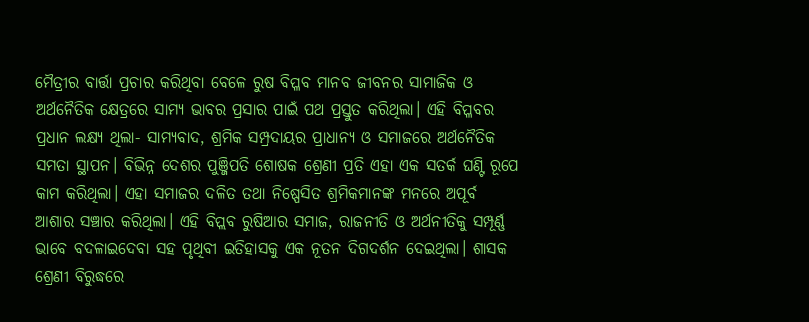ମୈତ୍ରୀର ବାର୍ତ୍ତା ପ୍ରଚାର କରିଥିବା ବେଳେ ରୁଷ ବିପ୍ଳବ ମାନବ ଜୀବନର ସାମାଜିକ ଓ ଅର୍ଥନୈତିକ କ୍ଷେତ୍ରରେ ସାମ୍ୟ ଭାବର ପ୍ରସାର ପାଇଁ ପଥ ପ୍ରସ୍ତୁତ କରିଥିଲା। ଏହି ବିପ୍ଳବର ପ୍ରଧାନ ଲକ୍ଷ୍ୟ ଥିଲା- ସାମ୍ୟବାଦ, ଶ୍ରମିକ ସମ୍ପ୍ରଦାୟର ପ୍ରାଧାନ୍ୟ ଓ ସମାଜରେ ଅର୍ଥନୈତିକ ସମତା ସ୍ଥାପନ। ବିଭିନ୍ନ ଦେଶର ପୁଞ୍ଜିପତି ଶୋଷକ ଶ୍ରେଣୀ ପ୍ରତି ଏହା ଏକ ସତର୍କ ଘଣ୍ଟି ରୂପେ କାମ କରିଥିଲା। ଏହା ସମାଜର ଦଳିତ ତଥା ନିଷ୍ପେସିତ ଶ୍ରମିକମାନଙ୍କ ମନରେ ଅପୂର୍ବ ଆଶାର ସଞ୍ଚାର କରିଥିଲା। ଏହି ବିପ୍ଲବ ରୁଷିଆର ସମାଜ, ରାଜନୀତି ଓ ଅର୍ଥନୀତିକୁ ସମ୍ପୂର୍ଣ୍ଣ ଭାବେ ବଦଳାଇଦେବା ସହ ପୃଥିବୀ ଇତିହାସକୁ ଏକ ନୂତନ ଦିଗଦର୍ଶନ ଦେଇଥିଲା। ଶାସକ ଶ୍ରେଣୀ ବିରୁଦ୍ଧରେ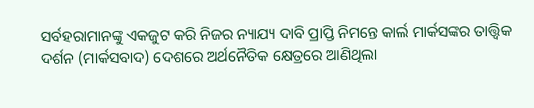ସର୍ବହରାମାନଙ୍କୁ ଏକଜୁଟ କରି ନିଜର ନ୍ୟାଯ୍ୟ ଦାବି ପ୍ରାପ୍ତି ନିମନ୍ତେ କାର୍ଲ ମାର୍କସଙ୍କର ତାତ୍ତ୍ୱିକ ଦର୍ଶନ (ମାର୍କସବାଦ) ଦେଶରେ ଅର୍ଥନୈତିକ କ୍ଷେତ୍ରରେ ଆଣିଥିଲା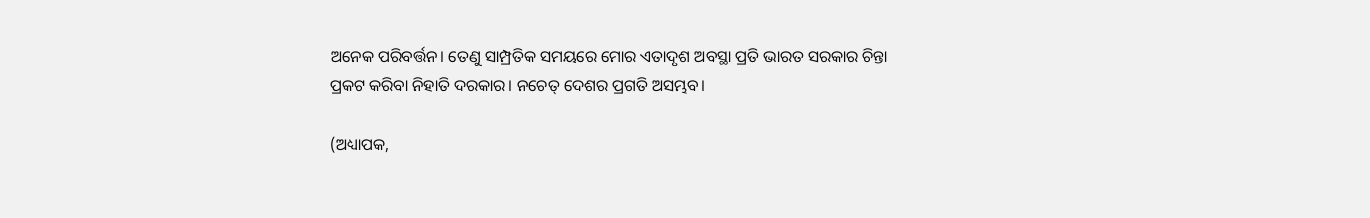ଅନେକ ପରିବର୍ତ୍ତନ। ତେଣୁ ସାମ୍ପ୍ରତିକ ସମୟରେ ମୋର ଏତାଦୃଶ ଅବସ୍ଥା ପ୍ରତି ଭାରତ ସରକାର ଚିନ୍ତା ପ୍ରକଟ କରିବା ନିହାତି ଦରକାର। ନଚେତ୍‌‌ ଦେଶର ପ୍ରଗତି ଅସମ୍ଭବ।

(ଅଧ୍ୟାପକ,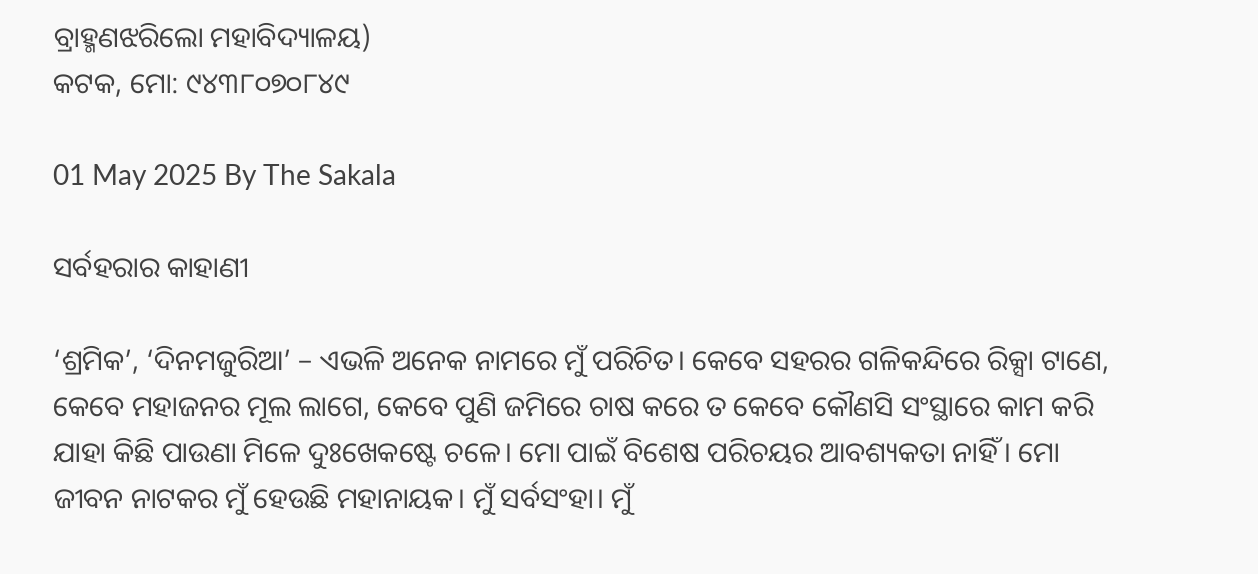ବ୍ରାହ୍ମଣଝରିଲୋ ମହାବିଦ୍ୟାଳୟ)
କଟକ, ମୋ: ୯୪୩୮୦୭୦୮୪୯

01 May 2025 By The Sakala

ସର୍ବହରାର କାହାଣୀ

‘ଶ୍ରମିକ’, ‘ଦିନମଜୁରିଆ’ – ଏଭଳି ଅନେକ ନାମରେ ମୁଁ ପରିଚିତ। କେବେ ସହରର ଗଳିକନ୍ଦିରେ ରିକ୍ସା ଟାଣେ, କେବେ ମହାଜନର ମୂଲ ଲାଗେ, କେବେ ପୁଣି ଜମିରେ ଚାଷ କରେ ତ କେବେ କୌଣସି ସଂସ୍ଥାରେ କାମ କରି ଯାହା କିଛି ପାଉଣା ମିଳେ ଦୁଃଖେକଷ୍ଟେ ଚଳେ। ମୋ ପାଇଁ ବିଶେଷ ପରିଚୟର ଆବଶ୍ୟକତା ନାହିଁ। ମୋ ଜୀବନ ନାଟକର ମୁଁ ହେଉଛି ମହାନାୟକ। ମୁଁ ସର୍ବସଂହା। ମୁଁ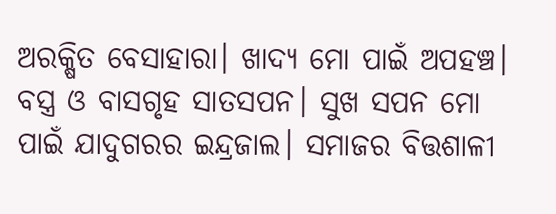ଅରକ୍ଷିତ ବେସାହାରା। ଖାଦ୍ୟ ମୋ ପାଇଁ ଅପହଞ୍ଚ। ବସ୍ତ୍ର ଓ ବାସଗୃହ ସାତସପନ। ସୁଖ ସପନ ମୋ ପାଇଁ ଯାଦୁଗରର ଇନ୍ଦ୍ରଜାଲ। ସମାଜର ବିତ୍ତଶାଳୀ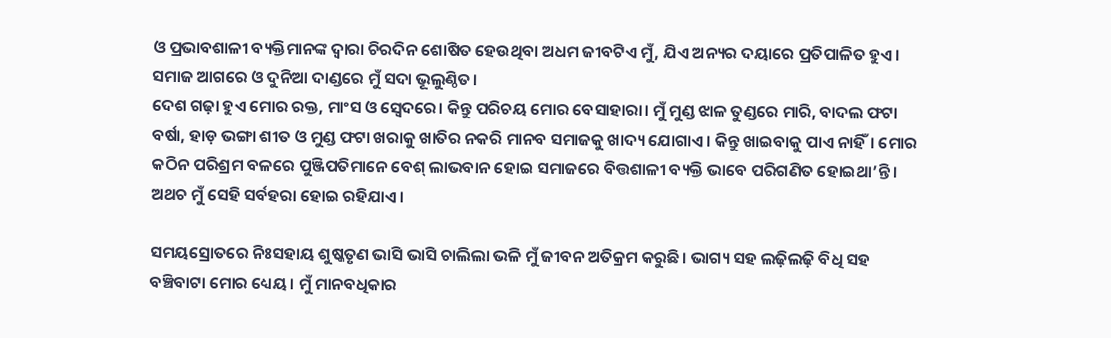ଓ ପ୍ରଭାବଶାଳୀ ବ୍ୟକ୍ତିମାନଙ୍କ ଦ୍ୱାରା ଚିରଦିନ ଶୋଷିତ ହେଉଥିବା ଅଧମ ଜୀବଟିଏ ମୁଁ, ଯିଏ ଅନ୍ୟର ଦୟାରେ ପ୍ରତିପାଳିତ ହୁଏ। ସମାଜ ଆଗରେ ଓ ଦୁନିଆ ଦାଣ୍ଡରେ ମୁଁ ସଦା ଭୂଲୁଣ୍ଠିତ।
ଦେଶ ଗଢ଼ା ହୁଏ ମୋର ରକ୍ତ, ମାଂସ ଓ ସ୍ୱେଦରେ। କିନ୍ତୁ ପରିଚୟ ମୋର ବେସାହାରା। ମୁଁ ମୁଣ୍ଡ ଝାଳ ତୁଣ୍ଡରେ ମାରି, ବାଦଲ ଫଟା ବର୍ଷା, ହାଡ଼ ଭଙ୍ଗା ଶୀତ ଓ ମୁଣ୍ଡ ଫଟା ଖରାକୁ ଖାତିର ନକରି ମାନବ ସମାଜକୁ ଖାଦ୍ୟ ଯୋଗାଏ। କିନ୍ତୁ ଖାଇବାକୁ ପାଏ ନାହିଁ। ମୋର କଠିନ ପରିଶ୍ରମ ବଳରେ ପୁଞ୍ଜିପତିମାନେ ବେଶ୍‌‌ ଲାଭବାନ ହୋଇ ସମାଜରେ ବିତ୍ତଶାଳୀ ବ୍ୟକ୍ତି ଭାବେ ପରିଗଣିତ ହୋଇଥା’ନ୍ତି। ଅଥଚ ମୁଁ ସେହି ସର୍ବହରା ହୋଇ ରହିଯାଏ।

ସମୟସ୍ରୋତରେ ନିଃସହାୟ ଶୁଷ୍କତୃଣ ଭାସି ଭାସି ଚାଲିଲା ଭଳି ମୁଁ ଜୀବନ ଅତିକ୍ରମ କରୁଛି। ଭାଗ୍ୟ ସହ ଲଢ଼ିଲଢ଼ି ବିଧି ସହ ବଞ୍ଚିବାଟା ମୋର ଧ୍ୟେୟ। ମୁଁ ମାନବଧିକାର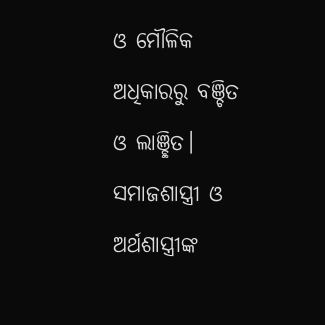ଓ ମୌଳିକ ଅଧିକାରରୁ ବଞ୍ଚିତ ଓ ଲାଞ୍ଛିତ। ସମାଜଶାସ୍ତ୍ରୀ ଓ ଅର୍ଥଶାସ୍ତ୍ରୀଙ୍କ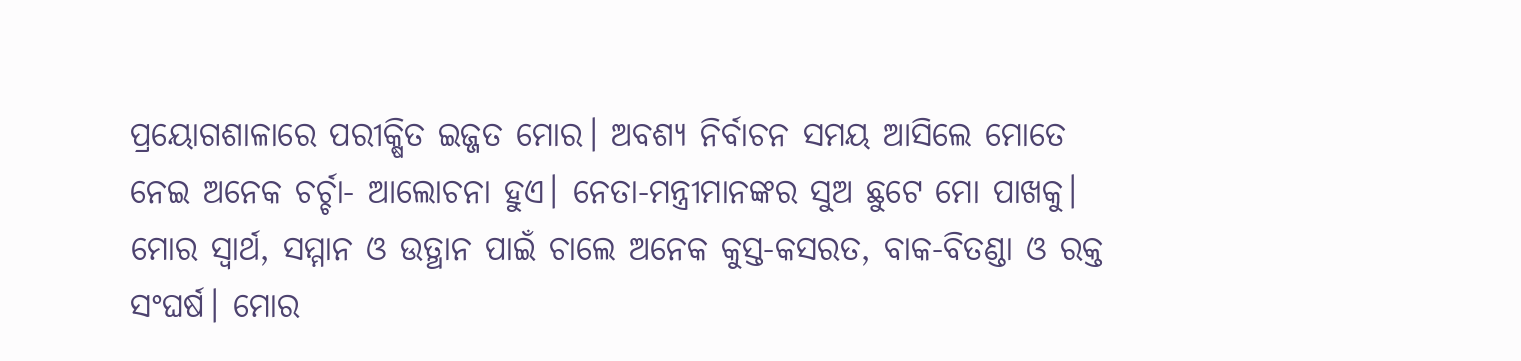ପ୍ରୟୋଗଶାଳାରେ ପରୀକ୍ଷିତ ଇଜ୍ଜତ ମୋର। ଅବଶ୍ୟ ନିର୍ବାଚନ ସମୟ ଆସିଲେ ମୋତେ ନେଇ ଅନେକ ଚର୍ଚ୍ଚା- ଆଲୋଚନା ହୁଏ। ନେତା-ମନ୍ତ୍ରୀମାନଙ୍କର ସୁଅ ଛୁଟେ ମୋ ପାଖକୁ। ମୋର ସ୍ୱାର୍ଥ, ସମ୍ମାନ ଓ ଉତ୍ଥାନ ପାଇଁ ଚାଲେ ଅନେକ କୁସ୍ତ-କସରତ, ବାକ-ବିତଣ୍ଡା ଓ ରକ୍ତ ସଂଘର୍ଷ। ମୋର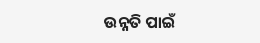ଉନ୍ନତି ପାଇଁ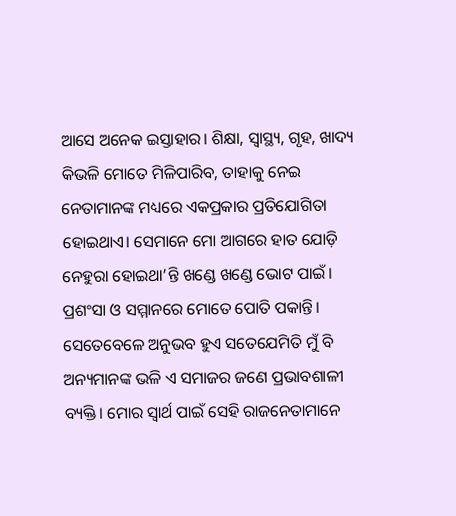ଆସେ ଅନେକ ଇସ୍ତାହାର। ଶିକ୍ଷା, ସ୍ୱାସ୍ଥ୍ୟ, ଗୃହ, ଖାଦ୍ୟ କିଭଳି ମୋତେ ମିଳିପାରିବ, ତାହାକୁ ନେଇ ନେତାମାନଙ୍କ ମଧ୍ୟରେ ଏକପ୍ରକାର ପ୍ରତିଯୋଗିତା ହୋଇଥାଏ। ସେମାନେ ମୋ ଆଗରେ ହାତ ଯୋଡ଼ି ନେହୁରା ହୋଇଥା’ନ୍ତି ଖଣ୍ଡେ ଖଣ୍ଡେ ଭୋଟ ପାଇଁ। ପ୍ରଶଂସା ଓ ସମ୍ମାନରେ ମୋତେ ପୋତି ପକାନ୍ତି। ସେତେବେଳେ ଅନୁଭବ ହୁଏ ସତେଯେମିତି ମୁଁ ବି ଅନ୍ୟମାନଙ୍କ ଭଳି ଏ ସମାଜର ଜଣେ ପ୍ରଭାବଶାଳୀ ବ୍ୟକ୍ତି। ମୋର ସ୍ୱାର୍ଥ ପାଇଁ ସେହି ରାଜନେତାମାନେ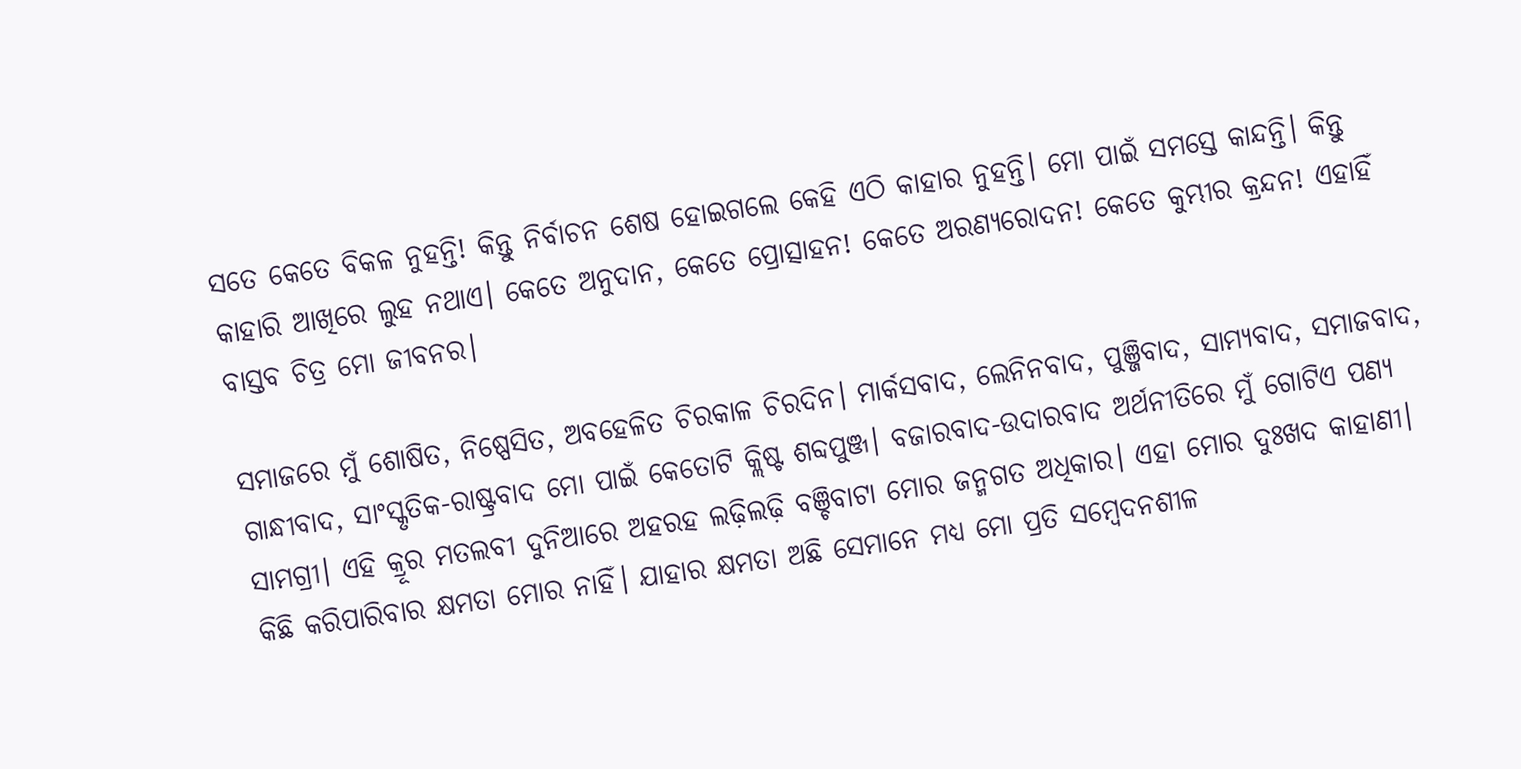ସତେ କେତେ ବିକଳ ନୁହନ୍ତି! କିନ୍ତୁ ନିର୍ବାଚନ ଶେଷ ହୋଇଗଲେ କେହି ଏଠି କାହାର ନୁହନ୍ତି। ମୋ ପାଇଁ ସମସ୍ତେ କାନ୍ଦନ୍ତି। କିନ୍ତୁ କାହାରି ଆଖିରେ ଲୁହ ନଥାଏ। କେତେ ଅନୁଦାନ, କେତେ ପ୍ରୋତ୍ସାହନ! କେତେ ଅରଣ୍ୟରୋଦନ! କେତେ କୁମ୍ଭୀର କ୍ରନ୍ଦନ! ଏହାହିଁ ବାସ୍ତବ ଚିତ୍ର ମୋ ଜୀବନର।

ସମାଜରେ ମୁଁ ଶୋଷିତ, ନିଷ୍ପେସିତ, ଅବହେଳିତ ଚିରକାଳ ଚିରଦିନ। ମାର୍କସବାଦ, ଲେନିନବାଦ, ପୁଞ୍ଜିବାଦ, ସାମ୍ୟବାଦ, ସମାଜବାଦ, ଗାନ୍ଧୀବାଦ, ସାଂସ୍କୃତିକ-ରାଷ୍ଟ୍ରବାଦ ମୋ ପାଇଁ କେତୋଟି କ୍ଲିଷ୍ଟ ଶବ୍ଦପୁଞ୍ଜ। ବଜାରବାଦ-ଉଦାରବାଦ ଅର୍ଥନୀତିରେ ମୁଁ ଗୋଟିଏ ପଣ୍ୟ ସାମଗ୍ରୀ। ଏହି କ୍ରୂର ମତଲବୀ ଦୁନିଆରେ ଅହରହ ଲଢ଼ିଲଢ଼ି ବଞ୍ଚିବାଟା ମୋର ଜନ୍ମଗତ ଅଧିକାର। ଏହା ମୋର ଦୁଃଖଦ କାହାଣୀ। କିଛି କରିପାରିବାର କ୍ଷମତା ମୋର ନାହିଁ। ଯାହାର କ୍ଷମତା ଅଛି ସେମାନେ ମଧ୍ୟ ମୋ ପ୍ରତି ସମ୍ୱେଦନଶୀଳ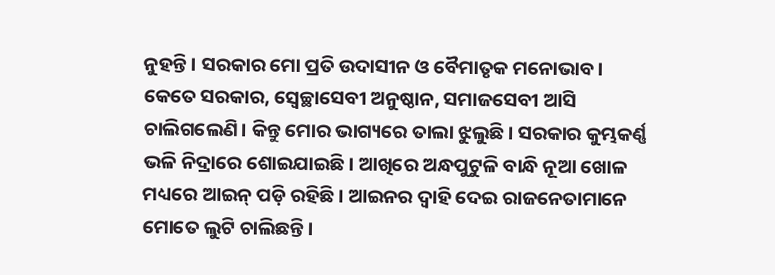ନୁହନ୍ତି। ସରକାର ମୋ ପ୍ରତି ଉଦାସୀନ ଓ ବୈମାତୃକ ମନୋଭାବ। କେତେ ସରକାର, ସ୍ୱେଚ୍ଛାସେବୀ ଅନୁଷ୍ଠାନ, ସମାଜସେବୀ ଆସି ଚାଲିଗଲେଣି। କିନ୍ତୁ ମୋର ଭାଗ୍ୟରେ ତାଲା ଝୁଲୁଛି। ସରକାର କୁମ୍ଭକର୍ଣ୍ଣ ଭଳି ନିଦ୍ରାରେ ଶୋଇଯାଇଛି। ଆଖିରେ ଅନ୍ଧପୁଟୁଳି ବାନ୍ଧି ନୂଆ ଖୋଳ ମଧ୍ୟରେ ଆଇନ୍‌‌ ପଡ଼ି ରହିଛି। ଆଇନର ଦ୍ୱାହି ଦେଇ ରାଜନେତାମାନେ ମୋତେ ଲୁଟି ଚାଲିଛନ୍ତି।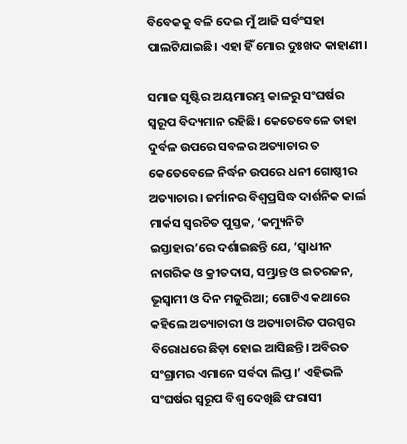ବିବେକକୁ ବଳି ଦେଇ ମୁଁ ଆଜି ସର୍ବଂସହା ପାଲଟିଯାଇଛି। ଏହା ହିଁ ମୋର ଦୁଃଖଦ କାହାଣୀ।

ସମାଜ ସୃଷ୍ଟିର ଅୟମାରମ୍ଭ କାଳରୁ ସଂଘର୍ଷର ସ୍ୱରୂପ ବିଦ୍ୟମାନ ରହିଛି। କେତେବେଳେ ତାହା ଦୁର୍ବଳ ଉପରେ ସବଳର ଅତ୍ୟାଚାର ତ କେତେବେଳେ ନିର୍ଦ୍ଧନ ଉପରେ ଧନୀ ଗୋଷ୍ଠୀର ଅତ୍ୟାଚାର। ଜର୍ମାନର ବିଶ୍ୱପ୍ରସିଦ୍ଧ ଦାର୍ଶନିକ କାର୍ଲ ମାର୍କସ ସ୍ୱରଚିତ ପୁସ୍ତକ, ‘କମ୍ୟୁନିଟି ଇସ୍ତାହାର’ରେ ଦର୍ଶାଇଛନ୍ତି ଯେ, ‘ସ୍ୱାଧୀନ ନାଗରିକ ଓ କ୍ରୀତଦାସ, ସମ୍ଭ୍ରାନ୍ତ ଓ ଇତରଜନ, ଭୂସ୍ୱାମୀ ଓ ଦିନ ମଜୁରିଆ; ଗୋଟିଏ କଥାରେ କହିଲେ ଅତ୍ୟାଚାରୀ ଓ ଅତ୍ୟାଚାରିତ ପରସ୍ପର ବିରୋଧରେ ଛିଡ଼ା ହୋଇ ଆସିଛନ୍ତି। ଅବିରତ ସଂଗ୍ରାମର ଏମାନେ ସର୍ବଦା ଲିପ୍ତ।’ ଏହିଭଳି ସଂଘର୍ଷର ସ୍ୱରୂପ ବିଶ୍ୱ ଦେଖିଛି ଫରାସୀ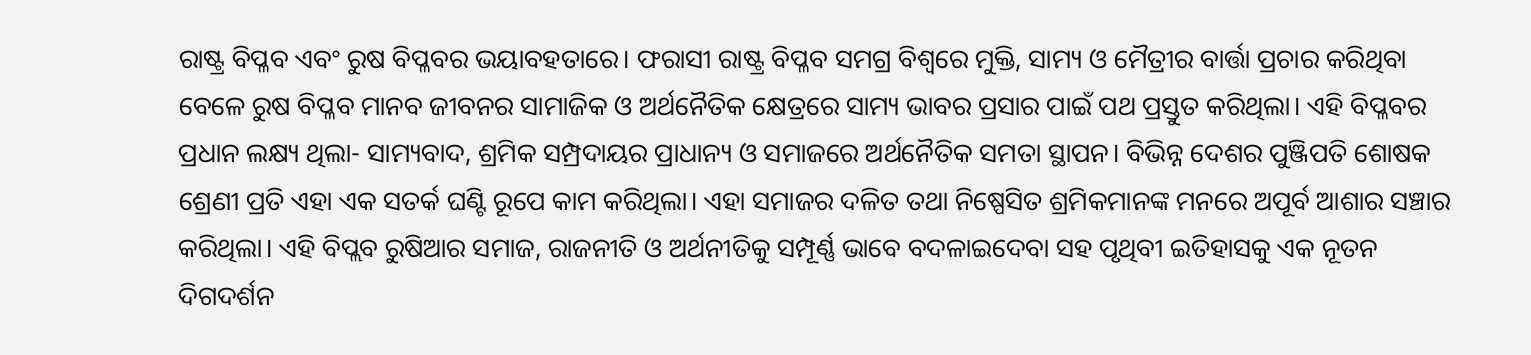ରାଷ୍ଟ୍ର ବିପ୍ଳବ ଏବଂ ରୁଷ ବିପ୍ଳବର ଭୟାବହତାରେ। ଫରାସୀ ରାଷ୍ଟ୍ର ବିପ୍ଳବ ସମଗ୍ର ବିଶ୍ୱରେ ମୁକ୍ତି, ସାମ୍ୟ ଓ ମୈତ୍ରୀର ବାର୍ତ୍ତା ପ୍ରଚାର କରିଥିବା ବେଳେ ରୁଷ ବିପ୍ଳବ ମାନବ ଜୀବନର ସାମାଜିକ ଓ ଅର୍ଥନୈତିକ କ୍ଷେତ୍ରରେ ସାମ୍ୟ ଭାବର ପ୍ରସାର ପାଇଁ ପଥ ପ୍ରସ୍ତୁତ କରିଥିଲା। ଏହି ବିପ୍ଳବର ପ୍ରଧାନ ଲକ୍ଷ୍ୟ ଥିଲା- ସାମ୍ୟବାଦ, ଶ୍ରମିକ ସମ୍ପ୍ରଦାୟର ପ୍ରାଧାନ୍ୟ ଓ ସମାଜରେ ଅର୍ଥନୈତିକ ସମତା ସ୍ଥାପନ। ବିଭିନ୍ନ ଦେଶର ପୁଞ୍ଜିପତି ଶୋଷକ ଶ୍ରେଣୀ ପ୍ରତି ଏହା ଏକ ସତର୍କ ଘଣ୍ଟି ରୂପେ କାମ କରିଥିଲା। ଏହା ସମାଜର ଦଳିତ ତଥା ନିଷ୍ପେସିତ ଶ୍ରମିକମାନଙ୍କ ମନରେ ଅପୂର୍ବ ଆଶାର ସଞ୍ଚାର କରିଥିଲା। ଏହି ବିପ୍ଲବ ରୁଷିଆର ସମାଜ, ରାଜନୀତି ଓ ଅର୍ଥନୀତିକୁ ସମ୍ପୂର୍ଣ୍ଣ ଭାବେ ବଦଳାଇଦେବା ସହ ପୃଥିବୀ ଇତିହାସକୁ ଏକ ନୂତନ ଦିଗଦର୍ଶନ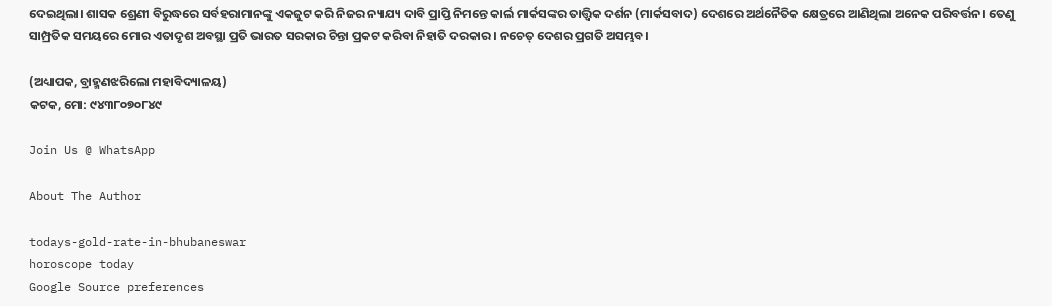ଦେଇଥିଲା। ଶାସକ ଶ୍ରେଣୀ ବିରୁଦ୍ଧରେ ସର୍ବହରାମାନଙ୍କୁ ଏକଜୁଟ କରି ନିଜର ନ୍ୟାଯ୍ୟ ଦାବି ପ୍ରାପ୍ତି ନିମନ୍ତେ କାର୍ଲ ମାର୍କସଙ୍କର ତାତ୍ତ୍ୱିକ ଦର୍ଶନ (ମାର୍କସବାଦ) ଦେଶରେ ଅର୍ଥନୈତିକ କ୍ଷେତ୍ରରେ ଆଣିଥିଲା ଅନେକ ପରିବର୍ତ୍ତନ। ତେଣୁ ସାମ୍ପ୍ରତିକ ସମୟରେ ମୋର ଏତାଦୃଶ ଅବସ୍ଥା ପ୍ରତି ଭାରତ ସରକାର ଚିନ୍ତା ପ୍ରକଟ କରିବା ନିହାତି ଦରକାର। ନଚେତ୍‌‌ ଦେଶର ପ୍ରଗତି ଅସମ୍ଭବ।

(ଅଧ୍ୟାପକ, ବ୍ରାହ୍ମଣଝରିଲୋ ମହାବିଦ୍ୟାଳୟ)
କଟକ, ମୋ: ୯୪୩୮୦୭୦୮୪୯

Join Us @ WhatsApp

About The Author

todays-gold-rate-in-bhubaneswar
horoscope today
Google Source preferences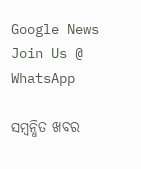Google News
Join Us @ WhatsApp

ସମ୍ବନ୍ଧିତ ଖବର